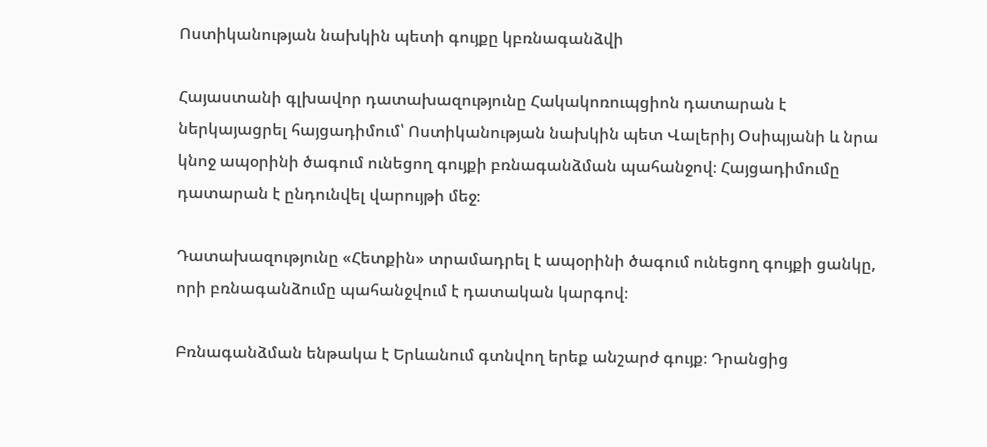Ոստիկանության նախկին պետի գույքը կբռնագանձվի

Հայաստանի գլխավոր դատախազությունը Հակակոռուպցիոն դատարան է ներկայացրել հայցադիմում՝ Ոստիկանության նախկին պետ Վալերիյ Օսիպյանի և նրա կնոջ ապօրինի ծագում ունեցող գույքի բռնագանձման պահանջով։ Հայցադիմումը դատարան է ընդունվել վարույթի մեջ։

Դատախազությունը «Հետքին» տրամադրել է ապօրինի ծագում ունեցող գույքի ցանկը, որի բռնագանձումը պահանջվում է դատական կարգով։

Բռնագանձման ենթակա է Երևանում գտնվող երեք անշարժ գույք։ Դրանցից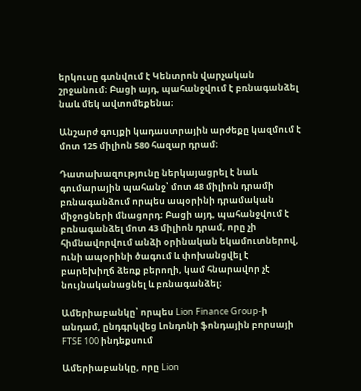երկուսը գտնվում է Կենտրոն վարչական շրջանում։ Բացի այդ, պահանջվում է բռնագանձել նաև մեկ ավտոմեքենա։

Անշարժ գույքի կադաստրային արժեքը կազմում է մոտ 125 միլիոն 580 հազար դրամ։

Դատախազությունը ներկայացրել է նաև գումարային պահանջ՝ մոտ 48 միլիոն դրամի բռնագանձում որպես ապօրինի դրամական միջոցների մնացորդ։ Բացի այդ, պահանջվում է բռնագանձել մոտ 43 միլիոն դրամ, որը չի հիմնավորվում անձի օրինական եկամուտներով, ունի ապօրինի ծագում և փոխանցվել է բարեխիղճ ձեռք բերողի, կամ հնարավոր չէ նույնականացնել և բռնագանձել։

Ամերիաբանկը՝ որպես Lion Finance Group-ի անդամ, ընդգրկվեց Լոնդոնի ֆոնդային բորսայի FTSE 100 ինդեքսում

Ամերիաբանկը, որը Lion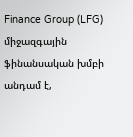Finance Group (LFG) միջազգային ֆինանսական խմբի անդամ է,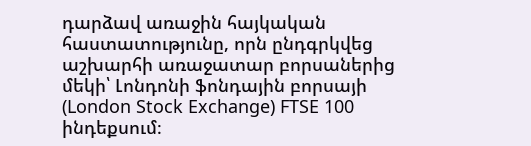դարձավ առաջին հայկական հաստատությունը, որն ընդգրկվեց աշխարհի առաջատար բորսաներից մեկի՝ Լոնդոնի ֆոնդային բորսայի (London Stock Exchange) FTSE 100 ինդեքսում։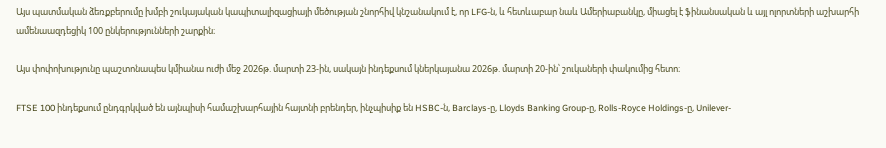Այս պատմական ձեռքբերումը խմբի շուկայական կապիտալիզացիայի մեծության շնորհիվ կնշանակում է, որ LFG-ն, և հետևաբար նաև Ամերիաբանկը, միացել է ֆինանսական և այլ ոլորտների աշխարհի ամենաազդեցիկ 100 ընկերությունների շարքին։

Այս փոփոխությունը պաշտոնապես կմիանա ուժի մեջ 2026թ. մարտի 23-ին, սակայն ինդեքսում կներկայանա 2026թ. մարտի 20-ին՝ շուկաների փակումից հետո։

FTSE 100 ինդեքսում ընդգրկված են այնպիսի համաշխարհային հայտնի բրենդեր, ինչպիսիք են HSBC-ն, Barclays-ը, Lloyds Banking Group-ը, Rolls-Royce Holdings-ը, Unilever-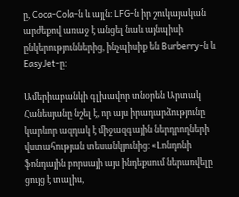ը, Coca-Cola-ն և այլն։ LFG-ն իր շուկայական արժեքով առաջ է անցել նաև այնպիսի ընկերություններից, ինչպիսիք են Burberry-ն և EasyJet-ը։

Ամերիաբանկի գլխավոր տնօրեն Արտակ Հանեսյանը նշել է, որ այս իրադարձությունը կարևոր ազդակ է միջազգային ներդրողների վստահության տեսանկյունից։ «Լոնդոնի ֆոնդային բորսայի այս ինդեքսում ներառվելը ցույց է տալիս,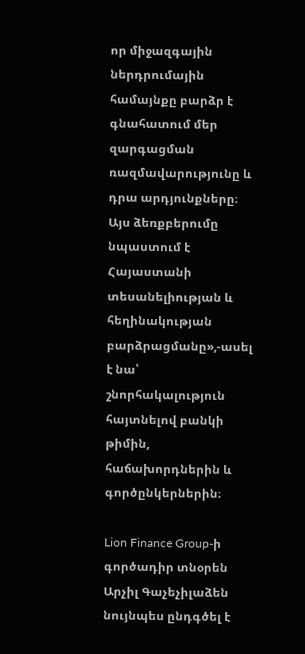որ միջազգային ներդրումային համայնքը բարձր է գնահատում մեր զարգացման ռազմավարությունը և դրա արդյունքները։ Այս ձեռքբերումը նպաստում է Հայաստանի տեսանելիության և հեղինակության բարձրացմանը»,-ասել է նա՝ շնորհակալություն հայտնելով բանկի թիմին, հաճախորդներին և գործընկերներին։

Lion Finance Group-ի գործադիր տնօրեն Արչիլ Գաչեչիլաձեն նույնպես ընդգծել է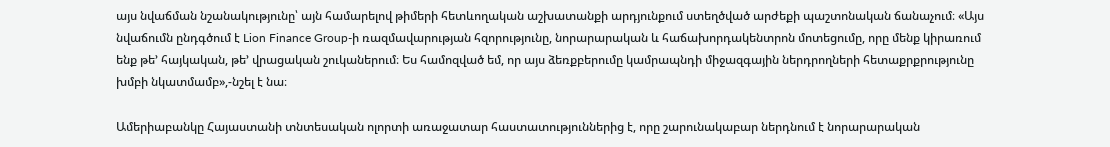այս նվաճման նշանակությունը՝ այն համարելով թիմերի հետևողական աշխատանքի արդյունքում ստեղծված արժեքի պաշտոնական ճանաչում։ «Այս նվաճումն ընդգծում է Lion Finance Group-ի ռազմավարության հզորությունը, նորարարական և հաճախորդակենտրոն մոտեցումը, որը մենք կիրառում ենք թե’ հայկական, թե’ վրացական շուկաներում։ Ես համոզված եմ, որ այս ձեռքբերումը կամրապնդի միջազգային ներդրողների հետաքրքրությունը խմբի նկատմամբ»,-նշել է նա։

Ամերիաբանկը Հայաստանի տնտեսական ոլորտի առաջատար հաստատություններից է, որը շարունակաբար ներդնում է նորարարական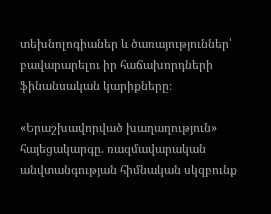տեխնոլոգիաներ և ծառայություններ՝ բավարարելու իր հաճախորդների ֆինանսական կարիքները։

«Երաշխավորված խաղաղություն» հայեցակարգը. ռազմավարական անվտանգության հիմնական սկզբունք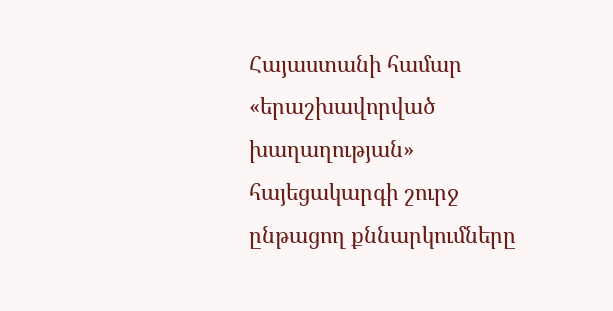Հայաստանի համար «երաշխավորված խաղաղության» հայեցակարգի շուրջ ընթացող քննարկումները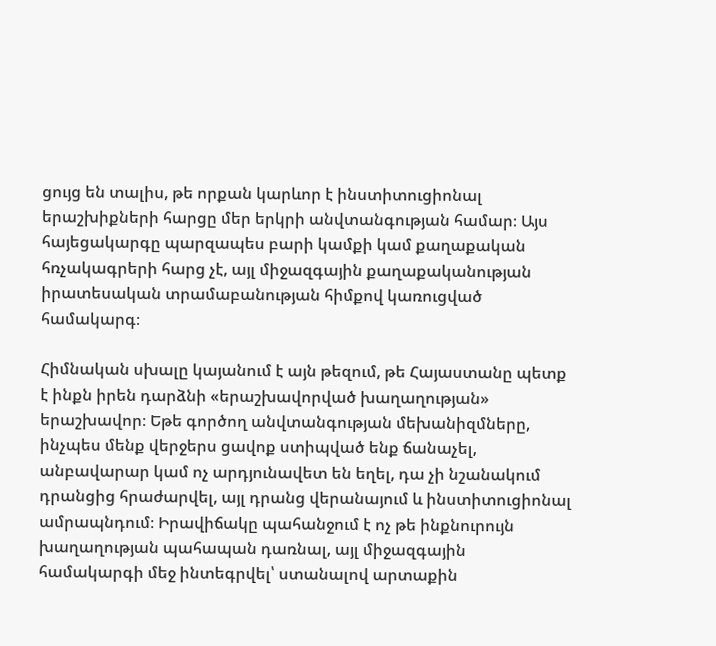ցույց են տալիս, թե որքան կարևոր է ինստիտուցիոնալ երաշխիքների հարցը մեր երկրի անվտանգության համար։ Այս հայեցակարգը պարզապես բարի կամքի կամ քաղաքական հռչակագրերի հարց չէ, այլ միջազգային քաղաքականության իրատեսական տրամաբանության հիմքով կառուցված համակարգ։

Հիմնական սխալը կայանում է այն թեզում, թե Հայաստանը պետք է ինքն իրեն դարձնի «երաշխավորված խաղաղության» երաշխավոր։ Եթե գործող անվտանգության մեխանիզմները, ինչպես մենք վերջերս ցավոք ստիպված ենք ճանաչել, անբավարար կամ ոչ արդյունավետ են եղել, դա չի նշանակում դրանցից հրաժարվել, այլ դրանց վերանայում և ինստիտուցիոնալ ամրապնդում։ Իրավիճակը պահանջում է ոչ թե ինքնուրույն խաղաղության պահապան դառնալ, այլ միջազգային համակարգի մեջ ինտեգրվել՝ ստանալով արտաքին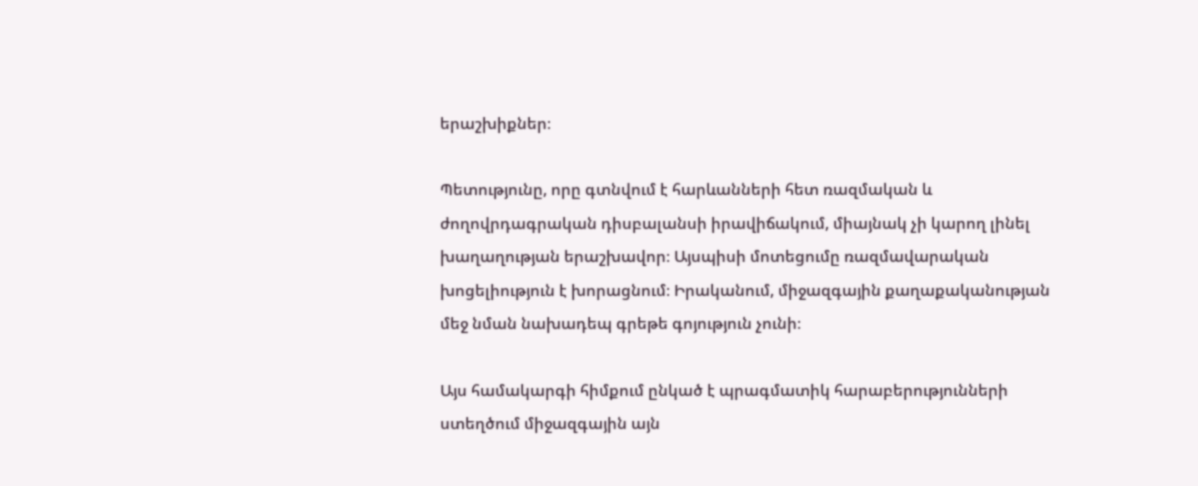երաշխիքներ։

Պետությունը, որը գտնվում է հարևանների հետ ռազմական և ժողովրդագրական դիսբալանսի իրավիճակում, միայնակ չի կարող լինել խաղաղության երաշխավոր։ Այսպիսի մոտեցումը ռազմավարական խոցելիություն է խորացնում։ Իրականում, միջազգային քաղաքականության մեջ նման նախադեպ գրեթե գոյություն չունի։

Այս համակարգի հիմքում ընկած է պրագմատիկ հարաբերությունների ստեղծում միջազգային այն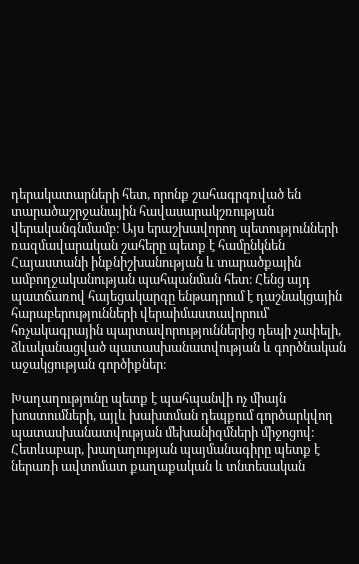դերակատարների հետ, որոնք շահագրգռված են տարածաշրջանային հավասարակշռության վերականգնմամբ։ Այս երաշխավորող պետությունների ռազմավարական շահերը պետք է համընկնեն Հայաստանի ինքնիշխանության և տարածքային ամբողջականության պահպանման հետ։ Հենց այդ պատճառով հայեցակարգը ենթադրում է դաշնակցային հարաբերությունների վերաիմաստավորում՝ հռչակագրային պարտավորություններից դեպի չափելի, ձևականացված պատասխանատվության և գործնական աջակցության գործիքներ։

Խաղաղությունը պետք է պահպանվի ոչ միայն խոստումների, այլև խախտման դեպքում գործարկվող պատասխանատվության մեխանիզմների միջոցով։ Հետևաբար, խաղաղության պայմանագիրը պետք է ներառի ավտոմատ քաղաքական և տնտեսական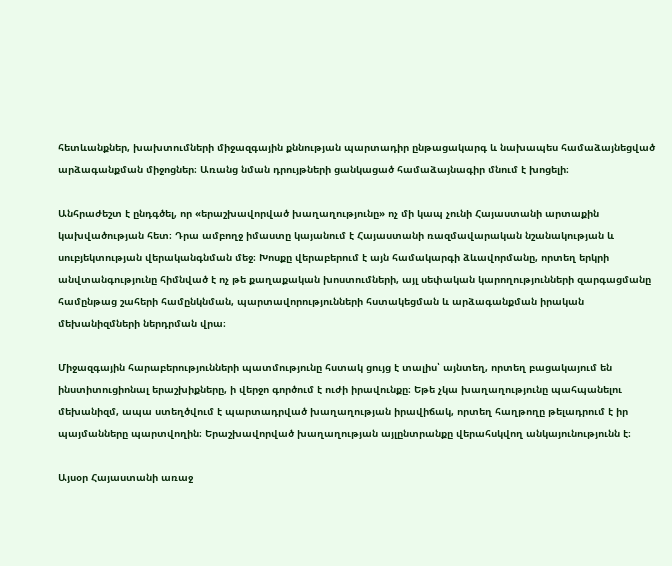հետևանքներ, խախտումների միջազգային քննության պարտադիր ընթացակարգ և նախապես համաձայնեցված արձագանքման միջոցներ։ Առանց նման դրույթների ցանկացած համաձայնագիր մնում է խոցելի։

Անհրաժեշտ է ընդգծել, որ «երաշխավորված խաղաղությունը» ոչ մի կապ չունի Հայաստանի արտաքին կախվածության հետ։ Դրա ամբողջ իմաստը կայանում է Հայաստանի ռազմավարական նշանակության և սուբյեկտության վերականգնման մեջ։ Խոսքը վերաբերում է այն համակարգի ձևավորմանը, որտեղ երկրի անվտանգությունը հիմնված է ոչ թե քաղաքական խոստումների, այլ սեփական կարողությունների զարգացմանը համընթաց շահերի համընկնման, պարտավորությունների հստակեցման և արձագանքման իրական մեխանիզմների ներդրման վրա։

Միջազգային հարաբերությունների պատմությունը հստակ ցույց է տալիս՝ այնտեղ, որտեղ բացակայում են ինստիտուցիոնալ երաշխիքները, ի վերջո գործում է ուժի իրավունքը։ Եթե չկա խաղաղությունը պահպանելու մեխանիզմ, ապա ստեղծվում է պարտադրված խաղաղության իրավիճակ, որտեղ հաղթողը թելադրում է իր պայմանները պարտվողին։ Երաշխավորված խաղաղության այլընտրանքը վերահսկվող անկայունությունն է։

Այսօր Հայաստանի առաջ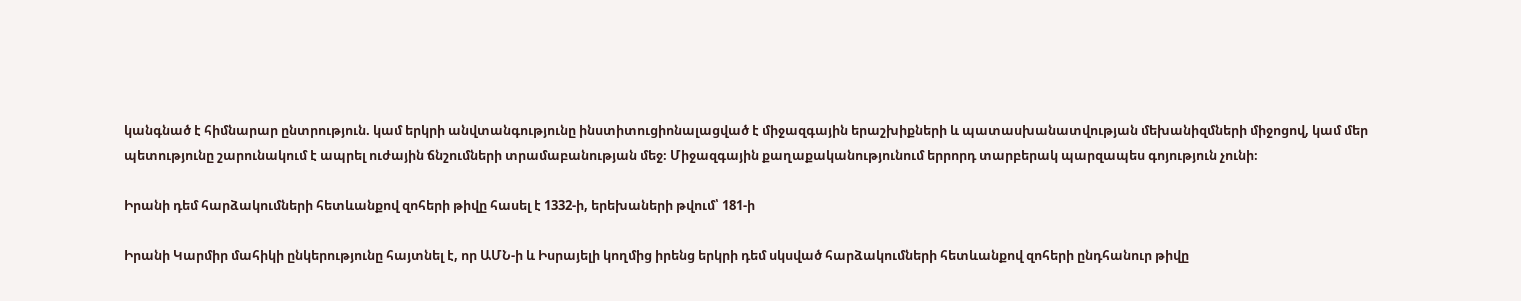կանգնած է հիմնարար ընտրություն. կամ երկրի անվտանգությունը ինստիտուցիոնալացված է միջազգային երաշխիքների և պատասխանատվության մեխանիզմների միջոցով, կամ մեր պետությունը շարունակում է ապրել ուժային ճնշումների տրամաբանության մեջ։ Միջազգային քաղաքականությունում երրորդ տարբերակ պարզապես գոյություն չունի։

Իրանի դեմ հարձակումների հետևանքով զոհերի թիվը հասել է 1332-ի, երեխաների թվում՝ 181-ի

Իրանի Կարմիր մահիկի ընկերությունը հայտնել է, որ ԱՄՆ-ի և Իսրայելի կողմից իրենց երկրի դեմ սկսված հարձակումների հետևանքով զոհերի ընդհանուր թիվը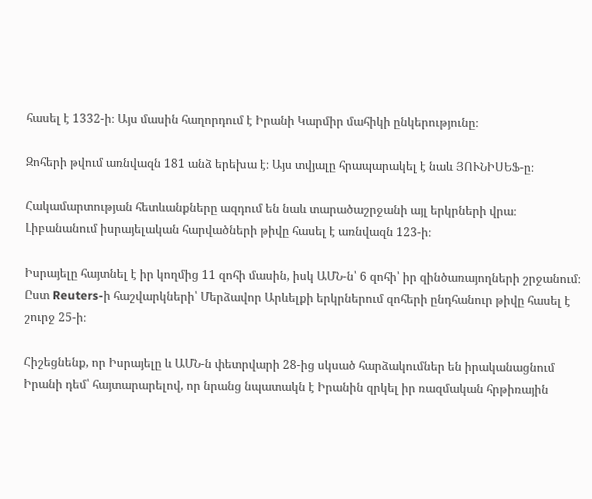հասել է 1332-ի։ Այս մասին հաղորդում է Իրանի Կարմիր մահիկի ընկերությունը։

Զոհերի թվում առնվազն 181 անձ երեխա է։ Այս տվյալը հրապարակել է նաև ՅՈՒՆԻՍԵՖ-ը։

Հակամարտության հետևանքները ազդում են նաև տարածաշրջանի այլ երկրների վրա։ Լիբանանում իսրայելական հարվածների թիվը հասել է առնվազն 123-ի։

Իսրայելը հայտնել է իր կողմից 11 զոհի մասին, իսկ ԱՄՆ-ն՝ 6 զոհի՝ իր զինծառայողների շրջանում։ Ըստ Reuters-ի հաշվարկների՝ Մերձավոր Արևելքի երկրներում զոհերի ընդհանուր թիվը հասել է շուրջ 25-ի։

Հիշեցնենք, որ Իսրայելը և ԱՄՆ-ն փետրվարի 28-ից սկսած հարձակումներ են իրականացնում Իրանի դեմ՝ հայտարարելով, որ նրանց նպատակն է Իրանին զրկել իր ռազմական հրթիռային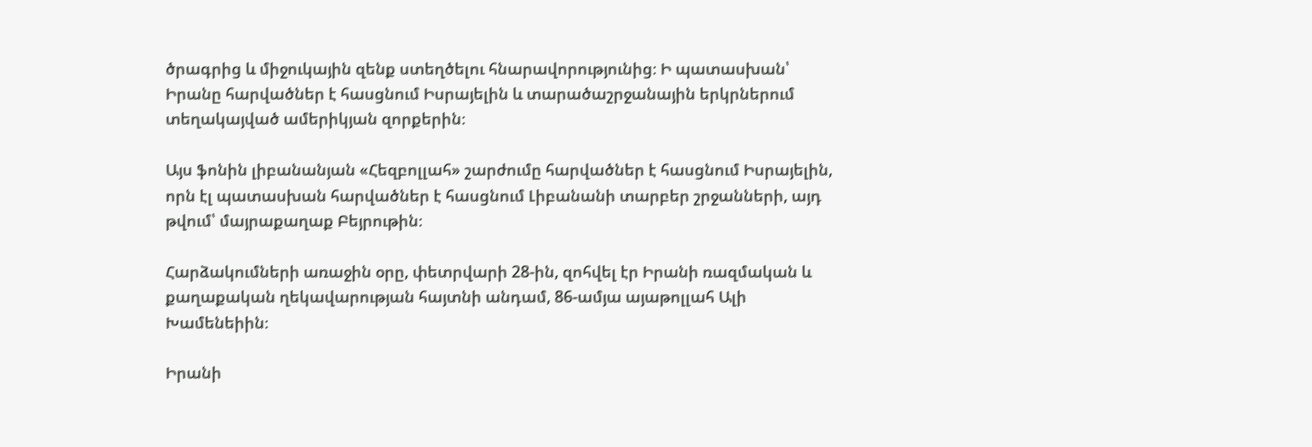ծրագրից և միջուկային զենք ստեղծելու հնարավորությունից։ Ի պատասխան՝ Իրանը հարվածներ է հասցնում Իսրայելին և տարածաշրջանային երկրներում տեղակայված ամերիկյան զորքերին։

Այս ֆոնին լիբանանյան «Հեզբոլլահ» շարժումը հարվածներ է հասցնում Իսրայելին, որն էլ պատասխան հարվածներ է հասցնում Լիբանանի տարբեր շրջանների, այդ թվում՝ մայրաքաղաք Բեյրութին։

Հարձակումների առաջին օրը, փետրվարի 28-ին, զոհվել էր Իրանի ռազմական և քաղաքական ղեկավարության հայտնի անդամ, 86-ամյա այաթոլլահ Ալի Խամենեիին։

Իրանի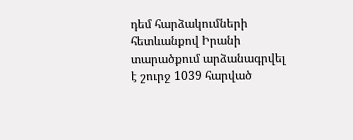դեմ հարձակումների հետևանքով Իրանի տարածքում արձանագրվել է շուրջ 1039 հարված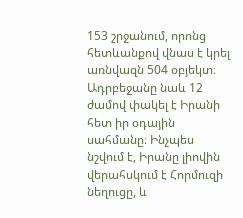153 շրջանում, որոնց հետևանքով վնաս է կրել առնվազն 504 օբյեկտ։ Ադրբեջանը նաև 12 ժամով փակել է Իրանի հետ իր օդային սահմանը։ Ինչպես նշվում է, Իրանը լիովին վերահսկում է Հորմուզի նեղուցը, և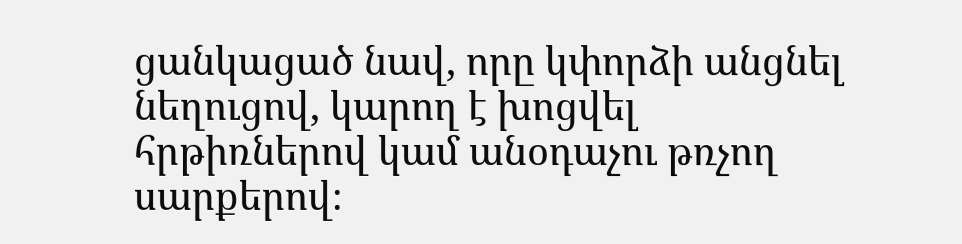ցանկացած նավ, որը կփորձի անցնել նեղուցով, կարող է խոցվել հրթիռներով կամ անօդաչու թռչող սարքերով։